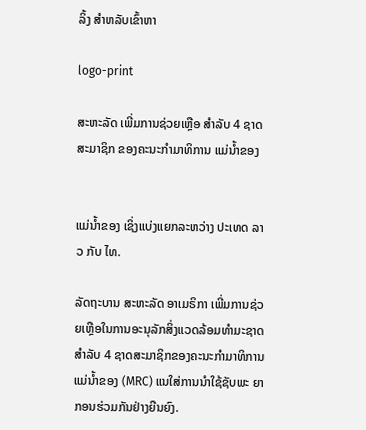ລິ້ງ ສຳຫລັບເຂົ້າຫາ

logo-print

ສະຫະລັດ ເພີ່ມການຊ່ວຍເຫຼືອ ສຳລັບ 4 ຊາດສະມາຊິກ ຂອງຄະນະກຳມາທິການ ແມ່ນໍ້າຂອງ


ແມ່ນໍ້າຂອງ ເຊິ່ງແບ່ງແຍກລະຫວ່າງ ປະເທດ ລາວ ກັບ ໄທ.

ລັດຖະບານ ສະຫະລັດ ອາເມຣິກາ ເພີ່ມການຊ່ວຍເຫຼືອໃນການອະນຸລັກສິ່ງແວດລ້ອມທຳມະຊາດສຳລັບ 4 ຊາດສະມາຊິກຂອງຄະນະກຳມາທິການແມ່ນໍ້າຂອງ (MRC) ແນໃສ່ການນຳໃຊ້ຊັບພະ ຍາກອນຮ່ວມກັນຢ່າງຍືນຍົງ.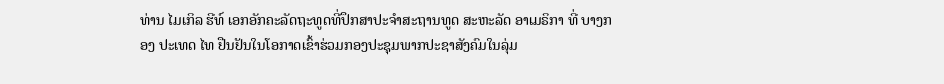ທ່ານ ໄມເກິລ ຮີທ໌ ເອກອັກຄະລັດຖະທູດທີ່ປຶກສາປະຈຳສະຖານທູດ ສະຫະລັດ ອາເມຣິກາ ທີ່ ບາງກອງ ປະເທດ ໄທ ຢືນຢັນໃນໂອກາດເຂົ້າຮ່ວມກອງປະຊຸມພາກປະຊາສັງຄົມໃນລຸ່ມ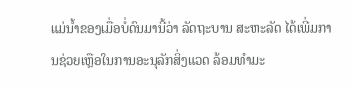ແມ່ນໍ້າຂອງເມື່ອບໍ່ດົນມານີ້ວ່າ ລັດຖະບານ ສະຫະລັດ ໄດ້ເພີ່ມການຊ່ວຍເຫຼືອໃນການອະນຸລັກສິ່ງແວດ ລ້ອມທຳມະ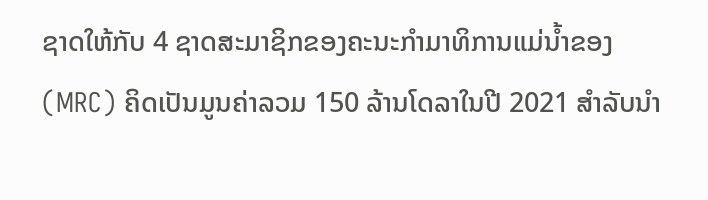ຊາດໃຫ້ກັບ 4 ຊາດສະມາຊິກຂອງຄະນະກຳມາທິການແມ່ນໍ້າຂອງ (MRC) ຄິດເປັນມູນຄ່າລວມ 150 ລ້ານໂດລາໃນປີ 2021 ສຳລັບນຳ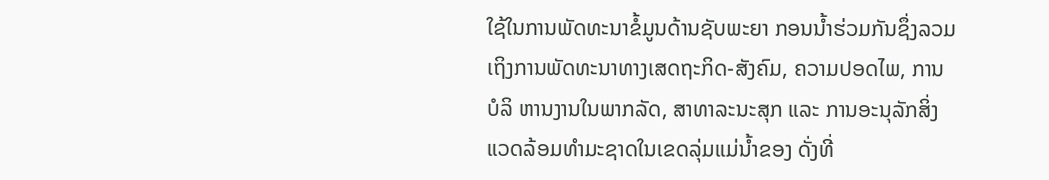ໃຊ້ໃນການພັດທະນາຂໍ້ມູນດ້ານຊັບພະຍາ ກອນນໍ້າຮ່ວມກັນຊຶ່ງລວມເຖິງການພັດທະນາທາງເສດຖະກິດ-ສັງຄົມ, ຄວາມປອດໄພ, ການບໍລິ ຫານງານໃນພາກລັດ, ສາທາລະນະສຸກ ແລະ ການອະນຸລັກສິ່ງແວດລ້ອມທຳມະຊາດໃນເຂດລຸ່ມແມ່ນໍ້າຂອງ ດັ່ງທີ່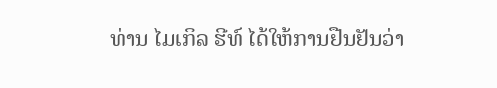ທ່ານ ໄມເກິລ ຮີທ໌ ໄດ້ໃຫ້ການຢືນຢັນວ່າ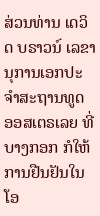ສ່ວນທ່ານ ເດວິດ ບຣາວນ໌ ເລຂານຸການເອກປະຈຳສະຖານທູດ ອອສເຕຣເລຍ ທີ່ ບາງກອກ ກໍໃຫ້ການຢືນຢັນໃນໂອ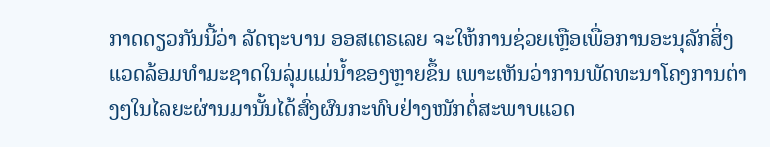ກາດດຽວກັນນີ້ວ່າ ລັດຖະບານ ອອສເຕຣເລຍ ຈະໃຫ້ການຊ່ວຍເຫຼືອເພື່ອການອະນຸລັກສິ່ງແວດລ້ອມທຳມະຊາດໃນລຸ່ມແມ່ນໍ້າຂອງຫຼາຍຂຶ້ນ ເພາະເຫັນວ່າການພັດທະນາໂຄງການຕ່າງໆໃນໄລຍະຜ່ານມານັ້ນໄດ້ສົ່ງຜົນກະທົບຢ່າງໜັກຕໍ່ສະພາບແວດ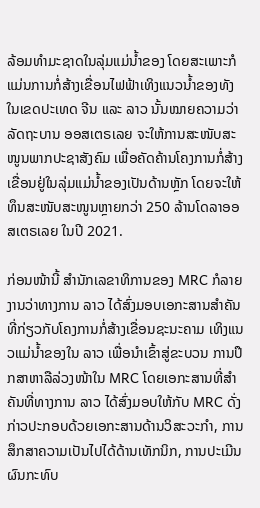ລ້ອມທຳມະຊາດໃນລຸ່ມແມ່ນໍ້າຂອງ ໂດຍສະເພາະກໍແມ່ນການກໍ່ສ້າງເຂື່ອນໄຟຟ້າເທິງແນວນໍ້າຂອງທັງໃນເຂດປະເທດ ຈີນ ແລະ ລາວ ນັ້ນໝາຍຄວາມວ່າລັດຖະບານ ອອສເຕຣເລຍ ຈະໃຫ້ການສະໜັບສະໜູນພາກປະຊາສັງຄົມ ເພື່ອຄັດຄ້ານໂຄງການກໍ່ສ້າງເຂື່ອນຢູ່ໃນລຸ່ມແມ່ນໍ້າຂອງເປັນດ້ານຫຼັກ ໂດຍຈະໃຫ້ທຶນສະໜັບສະໜູນຫຼາຍກວ່າ 250 ລ້ານໂດລາອອສເຕຣເລຍ ໃນປີ 2021.

ກ່ອນໜ້ານີ້ ສຳນັກເລຂາທິການຂອງ MRC ກໍລາຍງານວ່າທາງການ ລາວ ໄດ້ສົ່ງມອບເອກະສານສຳຄັນທີ່ກ່ຽວກັບໂຄງການກໍ່ສ້າງເຂື່ອນຊະນະຄາມ ເທິງແນວແມ່ນໍ້າຂອງໃນ ລາວ ເພື່ອນຳເຂົ້າສູ່ຂະບວນ ການປຶກສາຫາລືລ່ວງໜ້າໃນ MRC ໂດຍເອກະສານທີ່ສຳຄັນທີ່ທາງການ ລາວ ໄດ້ສົ່ງມອບໃຫ້ກັບ MRC ດັ່ງກ່າວປະກອບດ້ວຍເອກະສານດ້ານວິສະວະກຳ, ການສຶກສາຄວາມເປັນໄປໄດ້ດ້ານເທັກນິກ, ການປະເມີນຜົນກະທົບ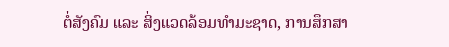ຕໍ່ສັງຄົມ ແລະ ສິ່ງແວດລ້ອມທຳມະຊາດ, ການສຶກສາ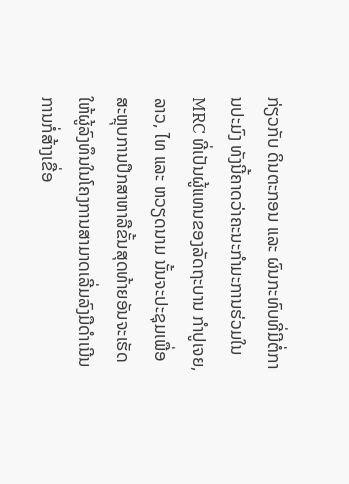ກ່ຽວກັບ ດິນຕະກອນ ແລະ ຜົນກະທົບທີ່ມີຕໍ່ການປະມົງ ທັງນີ້ຄາດວ່າຄະນະກຳມະການຮ່ວມໃນ MRC ທີ່ເປັນຜູ້ແທນຂອງລັດຖະບານ ກຳປູເຈຍ, ລາວ, ໄທ ແລະ ຫວຽດນາມ ນັ້ນຈະປະຊຸມເພື່ອສະຫຼຸບການປຶກສາຫາລືຂັ້ນສຸດທ້າຍອັນຈະເຮັດໃຫ້ຜູ້ລົງທຶນໃນໂຄງການສາມາດເລີ່ມລົງມືດຳເນີນການກໍ່ສ້າງເຂື່ອ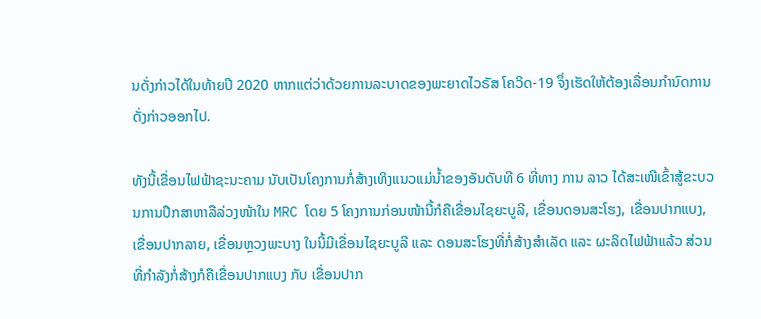ນດັ່ງກ່າວໄດ້ໃນທ້າຍປີ 2020 ຫາກແຕ່ວ່າດ້ວຍການລະບາດຂອງພະຍາດໄວຣັສ ໂຄວິດ-19 ຈຶ່ງເຮັດໃຫ້ຕ້ອງເລື່ອນກຳນົດການດັ່ງກ່າວອອກໄປ.

ທັງນີ້ເຂື່ອນໄຟຟ້າຊະນະຄາມ ນັບເປັນໂຄງການກໍ່ສ້າງເທິງແນວແມ່ນໍ້າຂອງອັນດັບທີ 6 ທີ່ທາງ ການ ລາວ ໄດ້ສະເໜີເຂົ້າສູ້ຂະບວນການປຶກສາຫາລືລ່ວງໜ້າໃນ MRC ໂດຍ 5 ໂຄງການກ່ອນໜ້ານີ້ກໍຄືເຂື່ອນໄຊຍະບູລີ, ເຂື່ອນດອນສະໂຮງ, ເຂື່ອນປາກແບງ, ເຂື່ອນປາກລາຍ, ເຂື່ອນຫຼວງພະບາງ ໃນນີ້ມີເຂື່ອນໄຊຍະບູລີ ແລະ ດອນສະໂຮງທີ່ກໍ່ສ້າງສຳເລັດ ແລະ ຜະລິດໄຟຟ້າແລ້ວ ສ່ວນທີ່ກຳລັງກໍ່ສ້າງກໍຄືເຂື່ອນປາກແບງ ກັບ ເຂື່ອນປາກ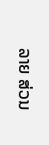ລາຍ ສ່ວນ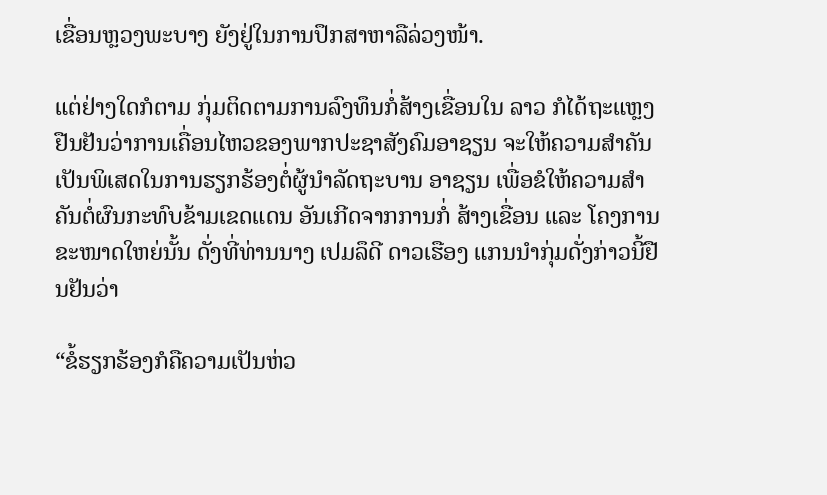ເຂື່ອນຫຼວງພະບາງ ຍັງຢູ່ໃນການປຶກສາຫາລືລ່ວງໜ້າ.

ແຕ່ຢ່າງໃດກໍຕາມ ກຸ່ມຕິດຕາມການລົງທຶນກໍ່ສ້າງເຂື່ອນໃນ ລາວ ກໍໄດ້ຖະແຫຼງຢືນຢັນວ່າການເຄື່ອນໄຫວຂອງພາກປະຊາສັງຄົມອາຊຽນ ຈະໃຫ້ຄວາມສຳຄັນເປັນພິເສດໃນການຮຽກຮ້ອງຕໍ່ຜູ້ນຳລັດຖະບານ ອາຊຽນ ເພື່ອຂໍໃຫ້ຄວາມສຳຄັນຕໍ່ຜົນກະທົບຂ້າມເຂດແດນ ອັນເກີດຈາກການກໍ່ ສ້າງເຂື່ອນ ແລະ ໂຄງການຂະໜາດໃຫຍ່ນັ້ນ ດັ່ງທີ່ທ່ານນາງ ເປມລຶດີ ດາວເຮືອງ ແກນນຳກຸ່ມດັ່ງກ່າວນີ້ຢືນຢັນວ່າ

“ຂໍ້ຮຽກຮ້ອງກໍຄືຄວາມເປັນຫ່ວ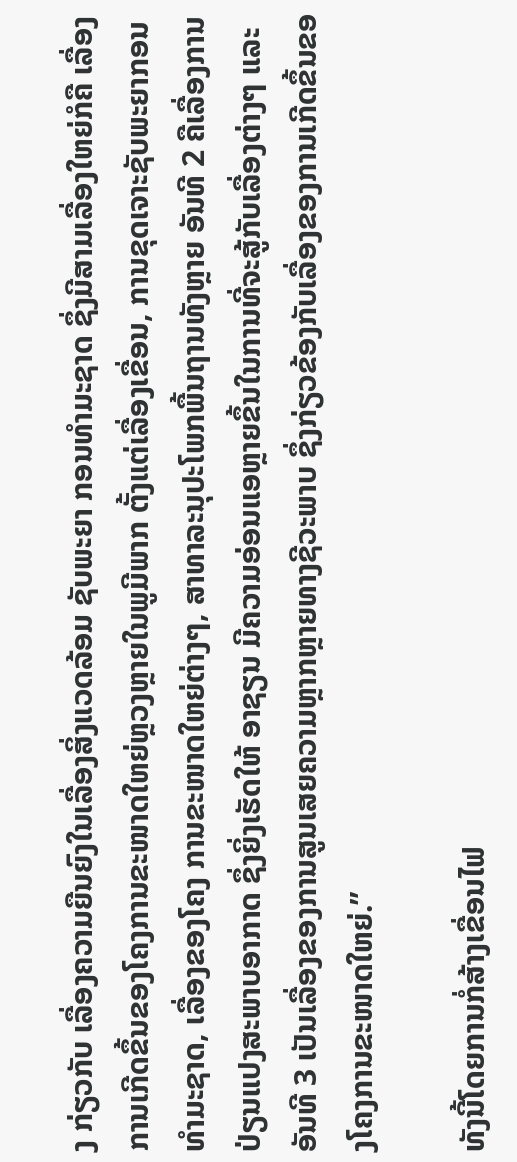ງ ກ່ຽວກັບ ເລື່ອງຄວາມຍືນຍົງໃນເລື່ອງສິ່ງແວດລ້ອມ ຊັບພະຍາ ກອນທຳມະຊາດ ຊຶ່ງມີສາມເລື່ອງໃຫຍ່ກໍຄື ເລື່ອງການເກີດຂຶ້ນຂອງໂຄງການຂະໜາດໃຫຍ່ຫຼວງຫຼາຍໃນພູມີພາກ ຕັ້ງແຕ່ເລື່ອງເຂື່ອນ, ການຂຸດເຈາະຊັບພະຍາກອນທຳມະຊາດ, ເລື່ອງຂອງໂຄງ ການຂະໜາດໃຫຍ່ຕ່າງໆ, ສາທາລະນຸປະໂພກພື້ນຖານທັງຫຼາຍ ອັນທີ 2 ຄືເລື່ອງການປ່ຽນແປງສະພາບອາກາດ ຊຶ່ງຍິ່ງເຮັດໃຫ້ ອາຊຽນ ມີຄວາມອ່ອນແອຫຼາຍຂຶ້ນໃນການທີ່ຈະສູ້ກັບເລື່ອງຕ່າງໆ ແລະ ອັນທີ 3 ເປັນເລື່ອງຂອງການສູນເສຍຄວາມຫຼາກຫຼາຍທາງຊີວະພາບ ຊຶ່ງກ່ຽວຂ້ອງກັບເລື່ອງຂອງການເກີດຂຶ້ນຂອງໂຄງການຂະໜາດໃຫຍ່.”

ທັງນີ້ໂດຍການກໍ່ສ້າງເຂື່ອນໄຟ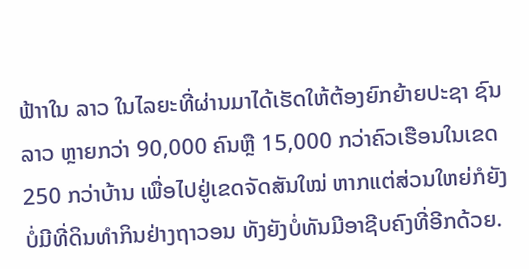ຟ້າາໃນ ລາວ ໃນໄລຍະທີ່ຜ່ານມາໄດ້ເຮັດໃຫ້ຕ້ອງຍົກຍ້າຍປະຊາ ຊົນ ລາວ ຫຼາຍກວ່າ 90,000 ຄົນຫຼື 15,000 ກວ່າຄົວເຮືອນໃນເຂດ 250 ກວ່າບ້ານ ເພື່ອໄປຢູ່ເຂດຈັດສັນໃໝ່ ຫາກແຕ່ສ່ວນໃຫຍ່ກໍຍັງບໍ່ມີທີ່ດິນທຳກິນຢ່າງຖາວອນ ທັງຍັງບໍ່ທັນມີອາຊີບຄົງທີ່ອີກດ້ວຍ.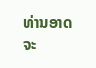ທ່ານອາດຈະ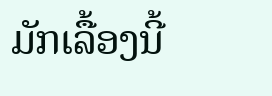ມັກເລື້ອງນີ້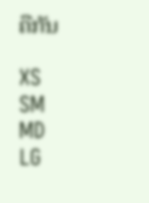ຄືກັນ

XS
SM
MD
LG